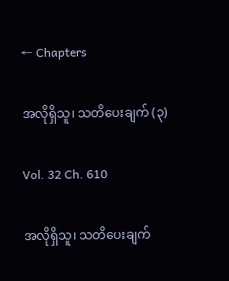← Chapters

အလိုရှိသူ၊ သတိပေးချက် (၃)

Vol. 32 Ch. 610

အလိုရှိသူ၊ သတိပေးချက်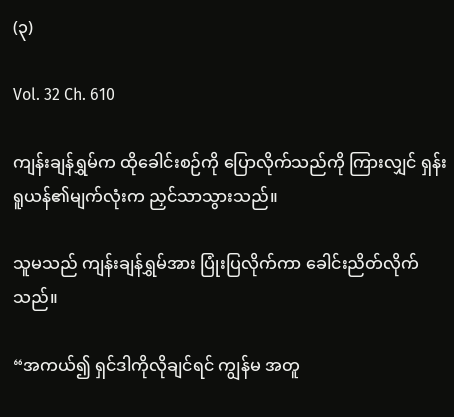(၃)

Vol. 32 Ch. 610

ကျန်းချန်ရွှမ်က ထိုခေါင်းစဉ်ကို ပြောလိုက်သည်ကို ကြားလျှင် ရှန်းရူယန်၏မျက်လုံးက ညှင်သာသွားသည်။

သူမသည် ကျန်းချန်ရွှမ်အား ပြုံးပြလိုက်ကာ ခေါင်းညိတ်လိုက်သည်။

“အကယ်၍ ရှင်ဒါကိုလိုချင်ရင် ကျွန်မ အတူ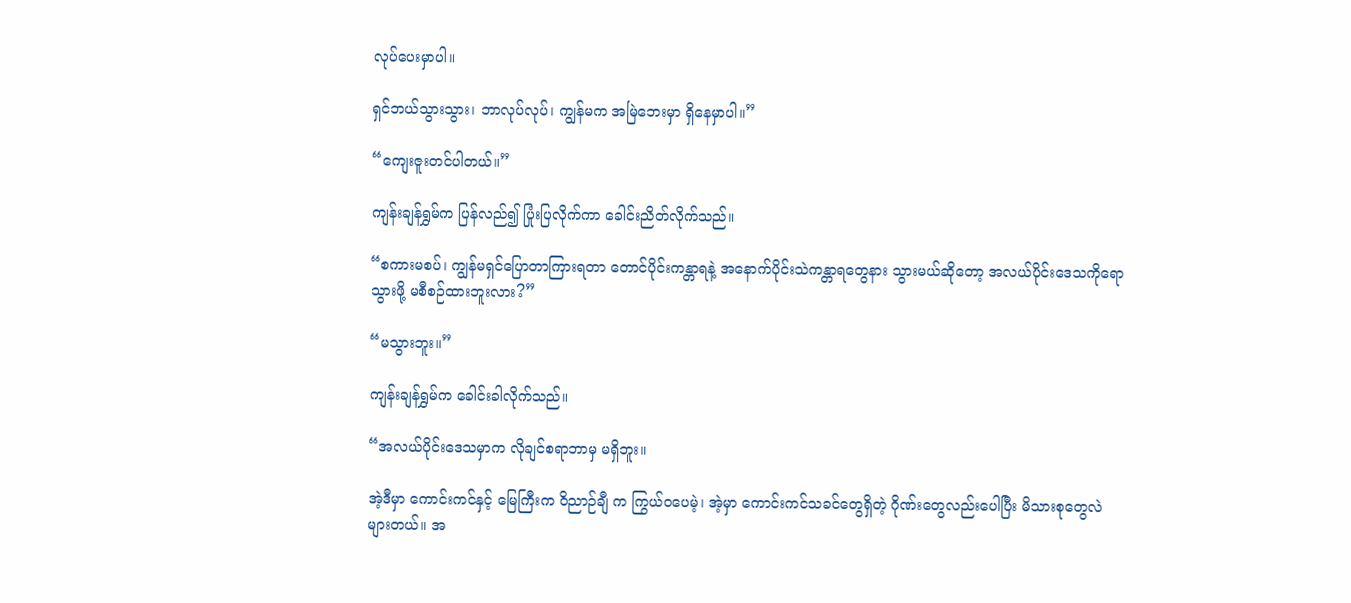လုပ်ပေးမှာပါ။

ရှင်ဘယ်သွားသွား၊ ဘာလုပ်လုပ်၊ ကျွန်မက အမြဲဘေးမှာ ရှိနေမှာပါ။”

“ကျေးဇူးတင်ပါတယ်။”

ကျန်းချန်ရွှမ်က ပြန်လည်၍ ပြုံးပြလိုက်ကာ ခေါင်းညိတ်လိုက်သည်။

“စကားမစပ်၊ ကျွန်မရှင်ပြောတာကြားရတာ တောင်ပိုင်းကန္တာရနဲ့ အနောက်ပိုင်းသဲကန္တာရတွေနား သွားမယ်ဆိုတော့ အလယ်ပိုင်းဒေသကိုရောသွားဖို့ မစီစဉ်ထားဘူးလား?”

“မသွားဘူး။”

ကျန်းချန်ရွှမ်က ခေါင်းခါလိုက်သည်။

“အလယ်ပိုင်းဒေသမှာက လိုချင်စရာဘာမှ မရှိဘူး။

အဲ့ဒီမှာ ကောင်းကင်နှင့် မြေကြီးက ဝိညာဉ်ချီ က ကြွယ်ဝပေမဲ့၊ အဲ့မှာ ကောင်းကင်သခင်တွေရှိတဲ့ ဂိုဏ်းတွေလည်းပေါပြီး မိသားစုတွေလဲများတယ်။ အ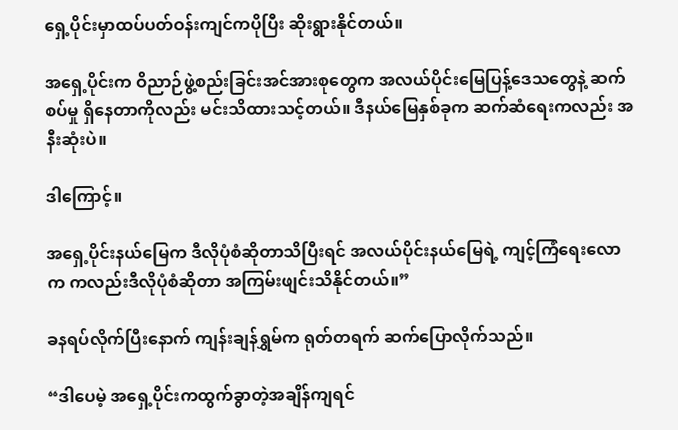ရှေ့ပိုင်းမှာထပ်ပတ်ဝန်းကျင်ကပိုပြီး ဆိုးရွားနိုင်တယ်။

အရှေ့ပိုင်းက ဝိညာဉ်ဖွဲ့စည်းခြင်းအင်အားစုတွေက အလယ်ပိုင်းမြေပြန့်ဒေသတွေနဲ့ ဆက်စပ်မှု ရှိနေတာကိုလည်း မင်းသိထားသင့်တယ်။ ဒီနယ်မြေနှစ်ခုက ဆက်ဆံရေးကလည်း အနီးဆုံးပဲ။

ဒါကြောင့်။

အရှေ့ပိုင်းနယ်မြေက ဒီလိုပုံစံဆိုတာသိပြီးရင် အလယ်ပိုင်းနယ်မြေရဲ့ ကျင့်ကြံရေးလောက ကလည်းဒီလိုပုံစံဆိုတာ အကြမ်းဖျင်းသိနိုင်တယ်။”

ခနရပ်လိုက်ပြီးနောက် ကျန်းချန်ရွှမ်က ရုတ်တရက် ဆက်ပြောလိုက်သည်။

“ဒါပေမဲ့ အရှေ့ပိုင်းကထွက်ခွာတဲ့အချိန်ကျရင်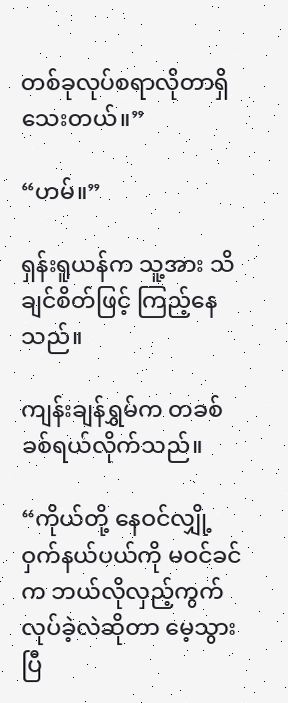တစ်ခုလုပ်စရာလိုတာရှိသေးတယ်။”

“ဟမ်။”

ရှန်းရူယန်က သူ့အား သိချင်စိတ်ဖြင့် ကြည့်နေသည်။

ကျန်းချန်ရွှမ်က တခစ်ခစ်ရယ်လိုက်သည်။

“ကိုယ်တို့ နေဝင်လျှို့ဝှက်နယ်ပယ်ကို မဝင်ခင်က ဘယ်လိုလှည့်ကွက်လုပ်ခဲ့လဲဆိုတာ မေ့သွားပြီ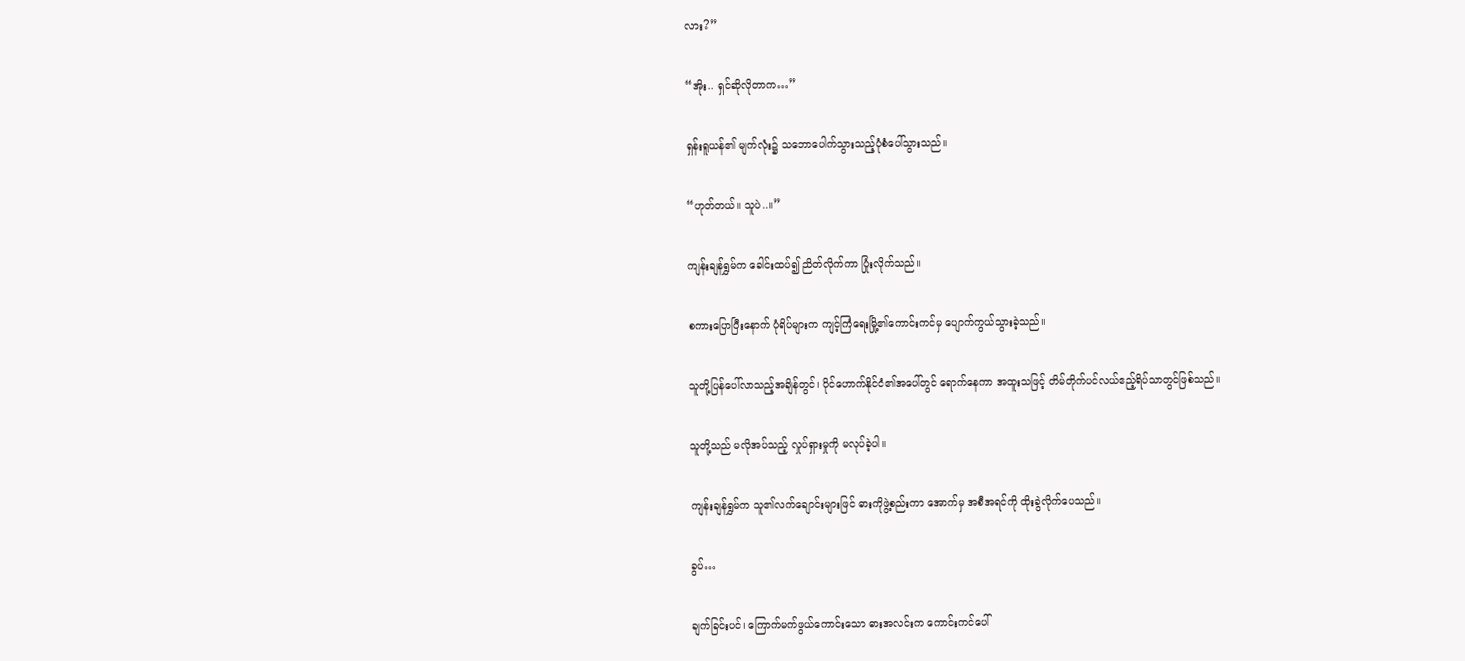လား?”

“အိုး.. ရှင်ဆိုလိုတာက…”

ရှန်းရူယန်၏ မျက်လုံး၌ သဘောပေါက်သွားသည့်ပုံစံပေါ်သွားသည်။

“ဟုတ်တယ်။ သူပဲ..။”

ကျန်းချန်ရွှမ်က ခေါင်းထပ်၍ ညိတ်လိုက်ကာ ပြုံးလိုက်သည်။

စကားပြောပြီးနောက် ပုံရိပ်များက ကျင့်ကြံရေးမြို့၏ကောင်းကင်မှ ပျောက်ကွယ်သွားခဲ့သည်။

သူတို့ပြန်ပေါ်လာသည့်အချိန်တွင်၊ ပိုင်ဟောက်နိုင်ငံ၏အပေါ်တွင် ရောက်နေကာ အထူးသဖြင့် တိမ်တိုက်ပင်လယ်ဧည့်ရိပ်သာတွင်ဖြစ်သည်။

သူတို့သည် မလိုအပ်သည့် လှုပ်ရှားမှုကို မလုပ်ခဲ့ပါ။

ကျန်းချန်ရွှမ်က သူ၏လက်ချောင်းများဖြင် ဓားကိုဖွဲ့စည်းကာ အောက်မှ အစီအရင်ကို ထိုးခွဲလိုက်ပေသည်။

ခွပ်…

ချက်ခြင်းပင်၊ ကြောက်မက်ဖွယ်ကောင်းသော ဓားအလင်းက ကောင်းကင်ပေါ်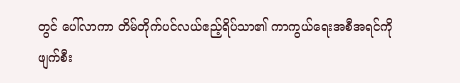တွင် ပေါ်လာကာ တိမ်တိုက်ပင်လယ်ဧည့်ရိပ်သာ၏ ကာကွယ်ရေးအစီအရင်ကို ဖျက်စီး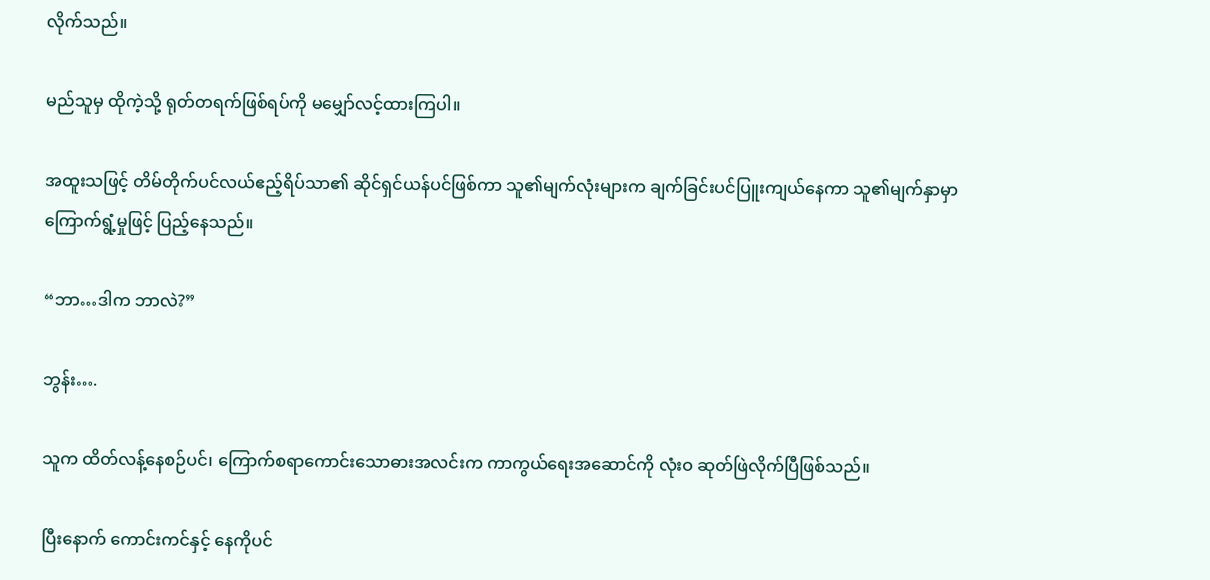လိုက်သည်။

မည်သူမှ ထိုကဲ့သို့ ရုတ်တရက်ဖြစ်ရပ်ကို မမျှော်လင့်ထားကြပါ။

အထူးသဖြင့် တိမ်တိုက်ပင်လယ်ဧည့်ရိပ်သာ၏ ဆိုင်ရှင်ယန်ပင်ဖြစ်ကာ သူ၏မျက်လုံးများက ချက်ခြင်းပင်ပြူးကျယ်နေကာ သူ၏မျက်နှာမှာ ကြောက်ရွံ့မှုဖြင့် ပြည့်နေသည်။

“ဘာ…ဒါက ဘာလဲ?”

ဘွန်း….

သူက ထိတ်လန့်နေစဉ်ပင်၊ ကြောက်စရာကောင်းသောဓားအလင်းက ကာကွယ်ရေးအဆောင်ကို လုံးဝ ဆုတ်ဖြဲလိုက်ပြီဖြစ်သည်။

ပြီးနောက် ကောင်းကင်နှင့် နေကိုပင်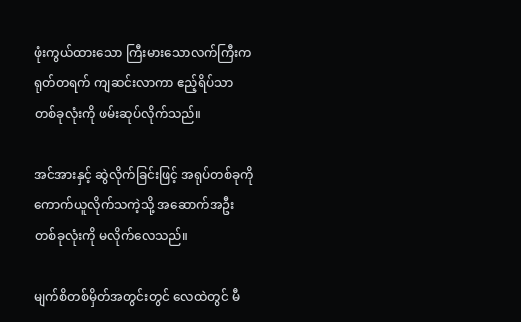ဖုံးကွယ်ထားသော ကြီးမားသောလက်ကြီးက ရုတ်တရက် ကျဆင်းလာကာ ဧည့်ရိပ်သာတစ်ခုလုံးကို ဖမ်းဆုပ်လိုက်သည်။

အင်အားနှင့် ဆွဲလိုက်ခြင်းဖြင့် အရုပ်တစ်ခုကိုကောက်ယူလိုက်သကဲ့သို့ အဆောက်အဦးတစ်ခုလုံးကို မလိုက်လေသည်။

မျက်စိတစ်မှိတ်အတွင်းတွင် လေထဲတွင် မီ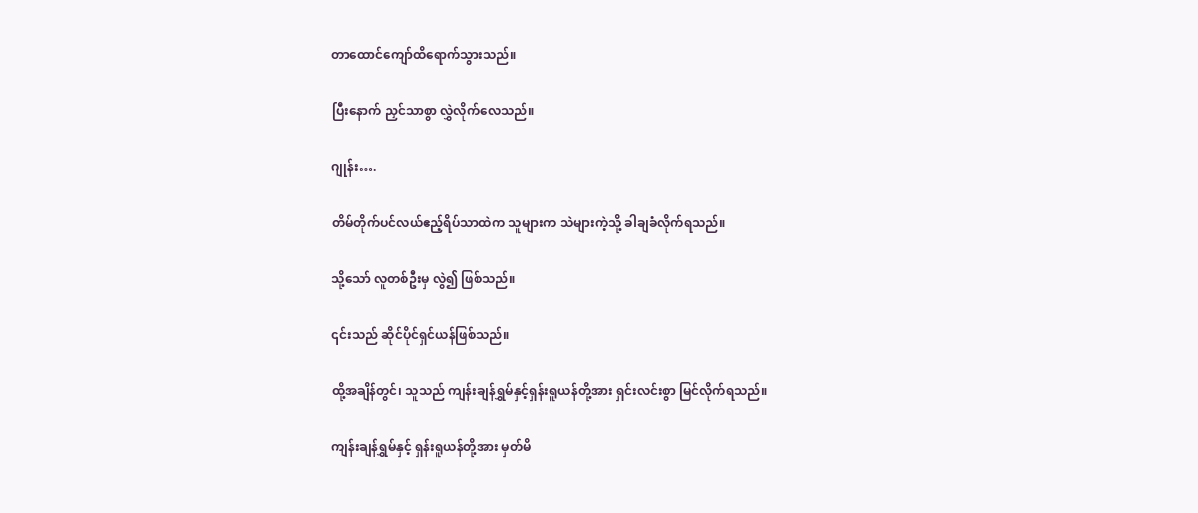တာထောင်ကျော်ထိရောက်သွားသည်။

ပြီးနောက် ညှင်သာစွာ လွှဲလိုက်လေသည်။

ဂျုန်း….

တိမ်တိုက်ပင်လယ်ဧည့်ရိပ်သာထဲက သူများက သဲများကဲ့သို့ ခါချခံလိုက်ရသည်။

သို့သော် လူတစ်ဦးမှ လွဲ၍ ဖြစ်သည်။

၎င်းသည် ဆိုင်ပိုင်ရှင်ယန်ဖြစ်သည်။

ထို့အချိန်တွင်၊ သူသည် ကျန်းချန်ရွှမ်နှင့်ရှန်းရူယန်တို့အား ရှင်းလင်းစွာ မြင်လိုက်ရသည်။

ကျန်းချန်ရွှမ်နှင့် ရှန်းရူယန်တို့အား မှတ်မိ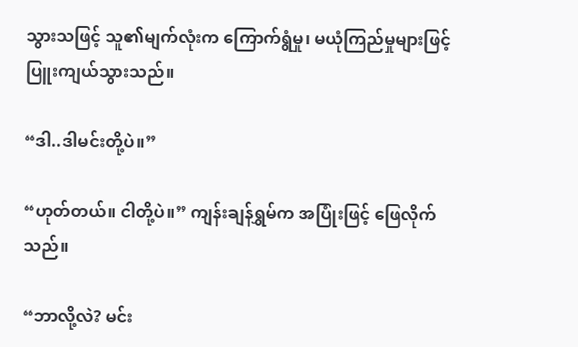သွားသဖြင့် သူ၏မျက်လုံးက ကြောက်ရွံမှု၊ မယုံကြည်မှုများဖြင့် ပြူးကျယ်သွားသည်။

“ဒါ..ဒါမင်းတို့ပဲ။”

“ဟုတ်တယ်။ ငါတို့ပဲ။” ကျန်းချန်ရွှမ်က အပြုံးဖြင့် ဖြေလိုက်သည်။

“ဘာလို့လဲ? မင်း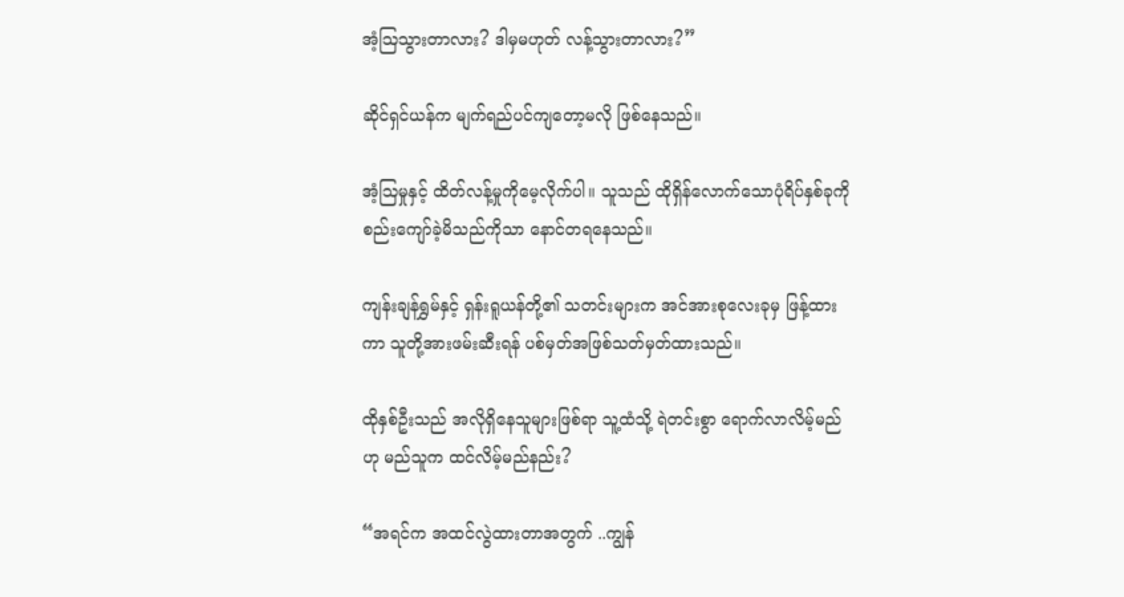အံ့ဩသွားတာလား? ဒါမှမဟုတ် လန့်သွားတာလား?”

ဆိုင်ရှင်ယန်က မျက်ရည်ပင်ကျတော့မလို ဖြစ်နေသည်။

အံ့ဩမှုနှင့် ထိတ်လန့်မှုကိုမေ့လိုက်ပါ။ သူသည် ထိုရှိန်လောက်သောပုံရိပ်နှစ်ခုကို စည်းကျော်ခဲ့မိသည်ကိုသာ နောင်တရနေသည်။

ကျန်းချန်ရွှမ်နှင့် ရှန်းရူယန်တို့၏ သတင်းများက အင်အားစုလေးခုမှ ဖြန့်ထားကာ သူတို့အားဖမ်းဆီးရန် ပစ်မှတ်အဖြစ်သတ်မှတ်ထားသည်။

ထိုနှစ်ဦးသည် အလိုရှိနေသူများဖြစ်ရာ သူ့ထံသို့ ရဲတင်းစွာ ရောက်လာလိမ့်မည်ဟု မည်သူက ထင်လိမ့်မည်နည်း?

“အရင်က အထင်လွဲထားတာအတွက် ..ကျွန်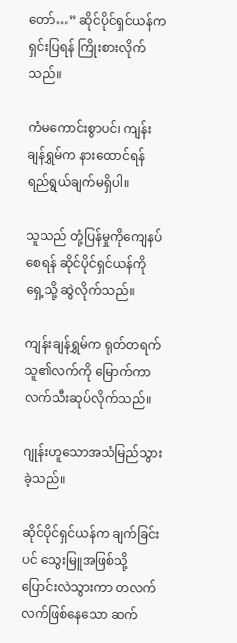တော်…” ဆိုင်ပိုင်ရှင်ယန်က ရှင်းပြရန် ကြိုးစားလိုက်သည်။

ကံမကောင်းစွာပင်၊ ကျန်းချန်ရွှမ်က နားထောင်ရန် ရည်ရွယ်ချက်မရှိပါ။

သူသည် တုံ့ပြန်မှုကိုကျေနပ်စေရန် ဆိုင်ပိုင်ရှင်ယန်ကို ရှေ့သို့ ဆွဲလိုက်သည်။

ကျန်းချန်ရွှမ်က ရုတ်တရက်သူ၏လက်ကို မြောက်ကာ လက်သီးဆုပ်လိုက်သည်။

ဂျုန်းဟူသောအသံမြည်သွားခဲ့သည်။

ဆိုင်ပိုင်ရှင်ယန်က ချက်ခြင်းပင် သွေးမြူအဖြစ်သို့ ပြောင်းလဲသွားကာ တလက်လက်ဖြစ်နေသော ဆက်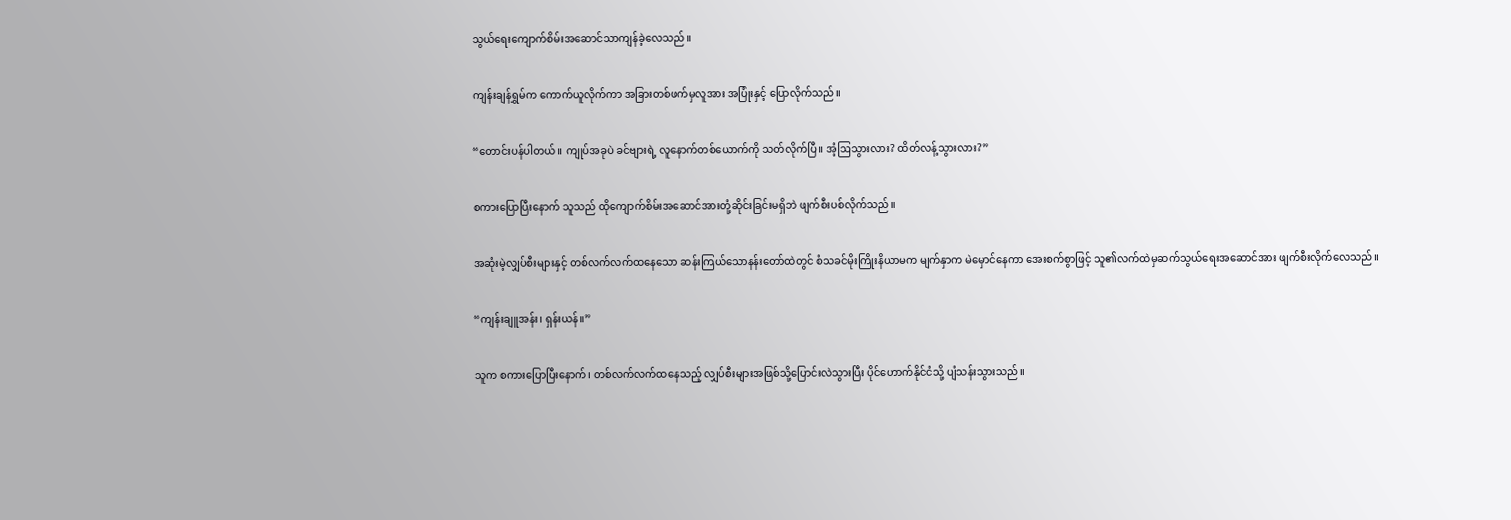သွယ်ရေးကျောက်စိမ်းအဆောင်သာကျန်ခဲ့လေသည်။

ကျန်းချန်ရွှမ်က ကောက်ယူလိုက်ကာ အခြားတစ်ဖက်မှလူအား အပြုံးနှင့် ပြောလိုက်သည်။

“တောင်းပန်ပါတယ်။ ကျုပ်အခုပဲ ခင်ဗျားရဲ့ လူနောက်တစ်ယောက်ကို သတ်လိုက်ပြီ။ အံ့ဩသွားလား? ထိတ်လန့်သွားလား?”

စကားပြောပြီးနောက် သူသည် ထိုကျောက်စိမ်းအဆောင်အားတုံ့ဆိုင်းခြင်းမရှိဘဲ ဖျက်စီးပစ်လိုက်သည်။

အဆုံးမဲ့လျှပ်စီးများနှင့် တစ်လက်လက်ထနေသော ဆန်းကြယ်သောနန်းတော်ထဲတွင် စံသခင်မိုးကြိုးနိယာမက မျက်နှာက မဲမှောင်နေကာ အေးစက်စွာဖြင့် သူ၏လက်ထဲမှဆက်သွယ်ရေးအဆောင်အား ဖျက်စီးလိုက်လေသည်။

“ကျန်းချူအန်း၊ ရှန်းယန်။”

သူက စကားပြောပြီးနောက်၊ တစ်လက်လက်ထနေသည့် လျှပ်စီးများအဖြစ်သို့ပြောင်းလဲသွားပြီး ပိုင်ဟောက်နိုင်ငံသို့ ပျံသန်းသွားသည်။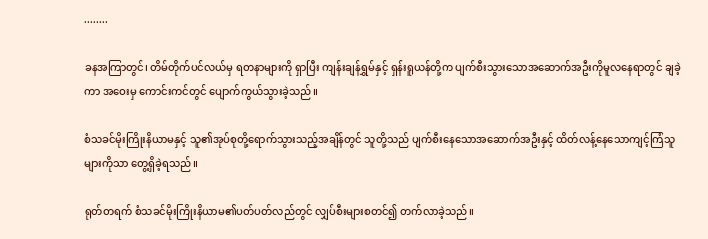........

ခနအကြာတွင်၊ တိမ်တိုက်ပင်လယ်မှ ရတနာများကို ရှာပြီး ကျန်းချန်ရွှမ်နှင့် ရှန်းရူယန်တို့က ပျက်စီးသွားသောအဆောက်အဦးကိုမူလနေရာတွင် ချခဲ့ကာ အဝေးမှ ကောင်းကင်တွင် ပျောက်ကွယ်သွားခဲ့သည်။

စံသခင်မိုးကြိုးနိယာမနှင့် သူ၏အုပ်စုတို့ရောက်သွားသည့်အချိန်တွင် သူတို့သည် ပျက်စီးနေသောအဆောက်အဦးနှင့် ထိတ်လန့်နေသောကျင့်ကြံသူများကိုသာ တွေ့ရှိခဲ့ရသည်။

ရုတ်တရက် စံသခင်မိုးကြိုးနိယာမ၏ပတ်ပတ်လည်တွင် လျှပ်စီးများစတင်၍ တက်လာခဲ့သည်။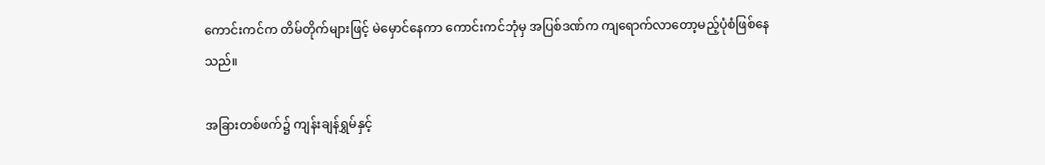ကောင်းကင်က တိမ်တိုက်များဖြင့် မဲမှောင်နေကာ ကောင်းကင်ဘုံမှ အပြစ်ဒဏ်က ကျရောက်လာတော့မည့်ပုံစံဖြစ်နေသည်။

အခြားတစ်ဖက်၌ ကျန်းချန်ရွှမ်နှင့်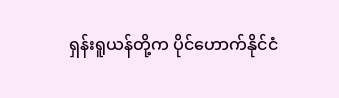ရှန်းရူယန်တို့က ပိုင်ဟောက်နိုင်ငံ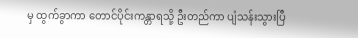မှ ထွက်ခွာကာ တောင်ပိုင်းကန္တာရသို့ ဦးတည်ကာ ပျံသန်းသွားပြီ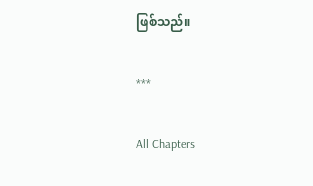ဖြစ်သည်။

***

All Chapters